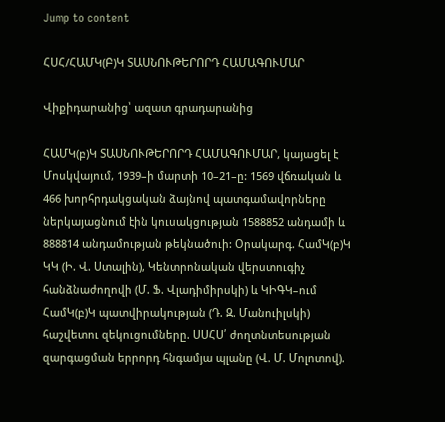Jump to content

ՀՍՀ/ՀԱՄԿ(Բ)Կ ՏԱՍՆՈՒԹԵՐՈՐԴ ՀԱՄԱԳՈՒՄԱՐ

Վիքիդարանից՝ ազատ գրադարանից

ՀԱՄԿ(բ)Կ ՏԱՍՆՈՒԹԵՐՈՐԴ ՀԱՄԱԳՈՒՄԱՐ, կայացել է Մոսկվայում, 1939–ի մարտի 10–21–ը: 1569 վճռական և 466 խորհրդակցական ձայնով պատգամավորները ներկայացնում էին կուսակցության 1588852 անդամի և 888814 անդամության թեկնածուի: Օրակարգ. ՀամԿ(բ)Կ ԿԿ (Ի. Վ. Ստալին), Կենտրոնական վերստուգիչ հանձնաժողովի (Մ. Ֆ. Վլադիմիրսկի) և ԿԻԳԿ–ում ՀամԿ(բ)Կ պատվիրակության (Դ. Զ. Մանուիլսկի) հաշվետու զեկուցումները. ՍՍՀՍ՛ ժողտնտեսության զարգացման երրորդ հնգամյա պլանը (Վ. Մ. Մոլոտով).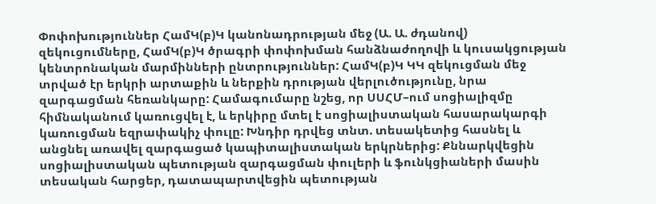Փոփոխություններ ՀամԿ(բ)Կ կանոնադրության մեջ (Ա. Ա. ժդանով) զեկուցումները, ՀամԿ(բ)Կ ծրագրի փոփոխման հանձնաժողովի և կուսակցության կենտրոնական մարմինների ընտրություններ: ՀամԿ(բ)Կ ԿԿ զեկուցման մեջ տրված էր երկրի արտաքին և ներքին դրության վերլուծությունը, նրա զարգացման հեռանկարը: Համագումարը նշեց, որ ՍՍՀՄ–ում սոցիալիզմը հիմնականում կառուցվել է, և երկիրը մտել է սոցիալիստական հասարակարգի կառուցման եզրափակիչ փուլը: Խնդիր դրվեց տնտ. տեսակետից հասնել և անցնել առավել զարգացած կապիտալիստական երկրներից: Քննարկվեցին սոցիալիստական պետության զարգացման փուլերի և ֆունկցիաների մասին տեսական հարցեր, դատապարտվեցին պետության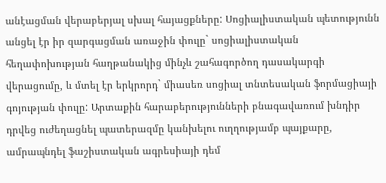անէացման վերաբերյալ սխալ հայացքները: Սոցիալիստական պետությունն անցել էր իր զարգացման առաջին փուլը` սոցիալիստական հեղափոխության հաղթանակից մինչև շահագործող դասակարգի վերացումը, և մտել էր երկրորդ` միասեռ սոցիալ տնտեսական ֆորմացիայի գոյության փուլը: Արտաքին հարաբերությունների բնագավառում խնդիր դրվեց ուժեղացնել պատերազմը կանխելու ուղղությամբ պայքարը, ամրապնդել ֆաշիստական ագրեսիայի դեմ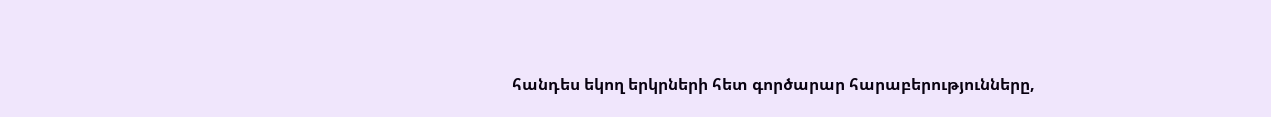հանդես եկող երկրների հետ գործարար հարաբերությունները,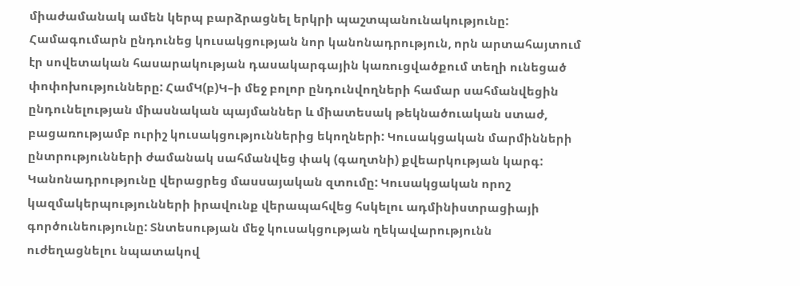միաժամանակ ամեն կերպ բարձրացնել երկրի պաշտպանունակությունը: Համագումարն ընդունեց կուսակցության նոր կանոնադրություն, որն արտահայտում էր սովետական հասարակության դասակարգային կառուցվածքում տեղի ունեցած փոփոխությունները: ՀամԿ(բ)Կ–ի մեջ բոլոր ընդունվողների համար սահմանվեցին ընդունելության միասնական պայմաններ և միատեսակ թեկնածուական ստաժ, բացառությամբ ուրիշ կուսակցություններից եկողների: Կուսակցական մարմինների ընտրությունների ժամանակ սահմանվեց փակ (գաղտնի) քվեարկության կարգ: Կանոնադրությունը վերացրեց մասսայական զտումը: Կուսակցական որոշ կազմակերպությունների իրավունք վերապահվեց հսկելու ադմինիստրացիայի գործունեությունը: Տնտեսության մեջ կուսակցության ղեկավարությունն ուժեղացնելու նպատակով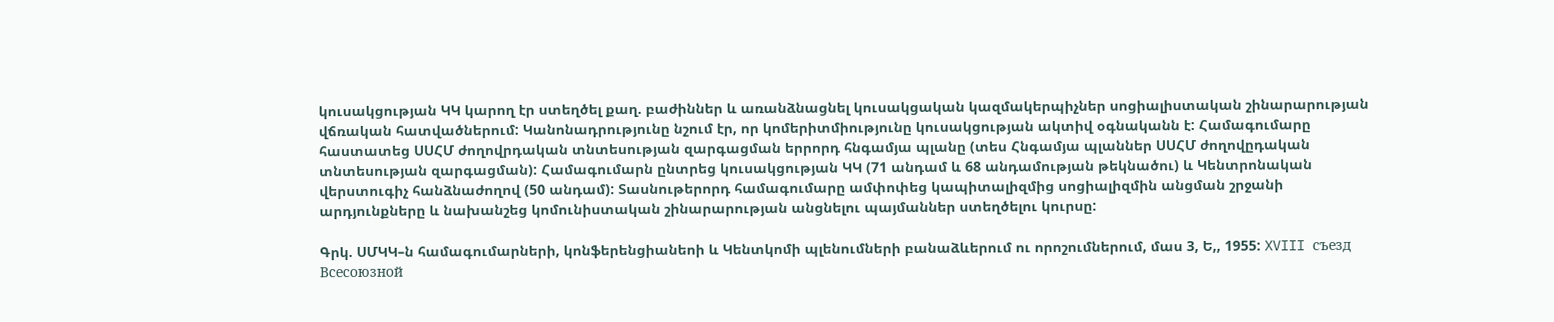կուսակցության ԿԿ կարող էր ստեղծել քաղ. բաժիններ և առանձնացնել կուսակցական կազմակերպիչներ սոցիալիստական շինարարության վճռական հատվածներում: Կանոնադրությունը նշում էր, որ կոմերիտմիությունը կուսակցության ակտիվ օգնականն է: Համագումարը հաստատեց ՍՍՀՄ ժողովրդական տնտեսության զարգացման երրորդ հնգամյա պլանը (տես Հնգամյա պլաններ ՍՍՀՄ ժողովըդական տնտեսության զարգացման): Համագումարն ընտրեց կուսակցության ԿԿ (71 անդամ և 68 անդամության թեկնածու) և Կենտրոնական վերստուգիչ հանձնաժողով (50 անդամ): Տասնութերորդ համագումարը ամփոփեց կապիտալիզմից սոցիալիզմին անցման շրջանի արդյունքները և նախանշեց կոմունիստական շինարարության անցնելու պայմաններ ստեղծելու կուրսը:

Գրկ. ՍՄԿԿ–ն համագումարների, կոնֆերենցիանեոի և Կենտկոմի պլենումների բանաձևերում ու որոշումներում, մաս 3, Ե,, 1955: XVIII съезд Всесоюзной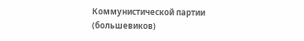Коммунистической партии (большевиков)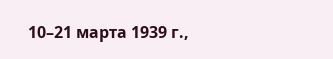10–21 марта 1939 г.,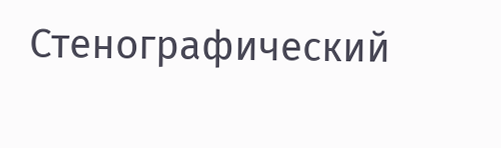Стенографический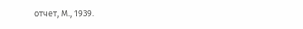отчет, М., 1939.